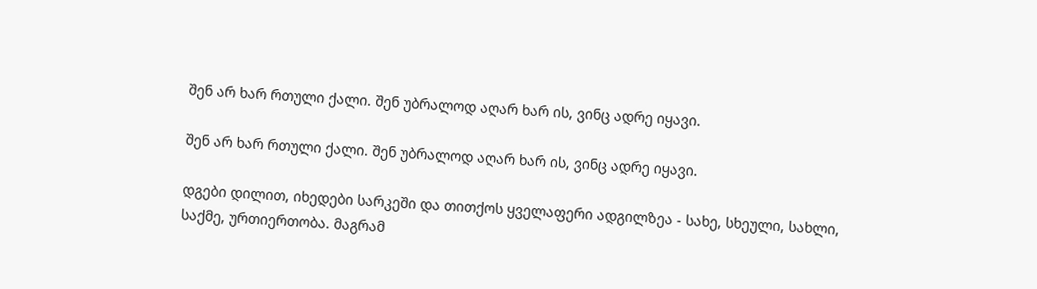შენ არ ხარ რთული ქალი. შენ უბრალოდ აღარ ხარ ის, ვინც ადრე იყავი.

შენ არ ხარ რთული ქალი. შენ უბრალოდ აღარ ხარ ის, ვინც ადრე იყავი.

დგები დილით, იხედები სარკეში და თითქოს ყველაფერი ადგილზეა - სახე, სხეული, სახლი, საქმე, ურთიერთობა. მაგრამ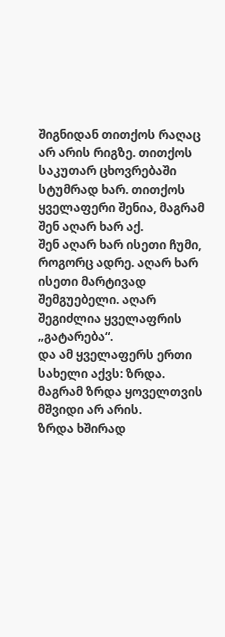შიგნიდან თითქოს რაღაც არ არის რიგზე. თითქოს საკუთარ ცხოვრებაში სტუმრად ხარ. თითქოს ყველაფერი შენია, მაგრამ შენ აღარ ხარ აქ.
შენ აღარ ხარ ისეთი ჩუმი, როგორც ადრე. აღარ ხარ ისეთი მარტივად შემგუებელი. აღარ შეგიძლია ყველაფრის „გატარება“.
და ამ ყველაფერს ერთი სახელი აქვს: ზრდა.
მაგრამ ზრდა ყოველთვის მშვიდი არ არის.
ზრდა ხშირად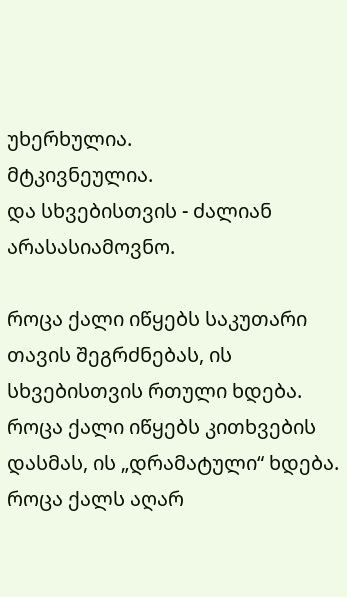უხერხულია.
მტკივნეულია.
და სხვებისთვის - ძალიან არასასიამოვნო.

როცა ქალი იწყებს საკუთარი თავის შეგრძნებას, ის სხვებისთვის რთული ხდება.
როცა ქალი იწყებს კითხვების დასმას, ის „დრამატული“ ხდება.
როცა ქალს აღარ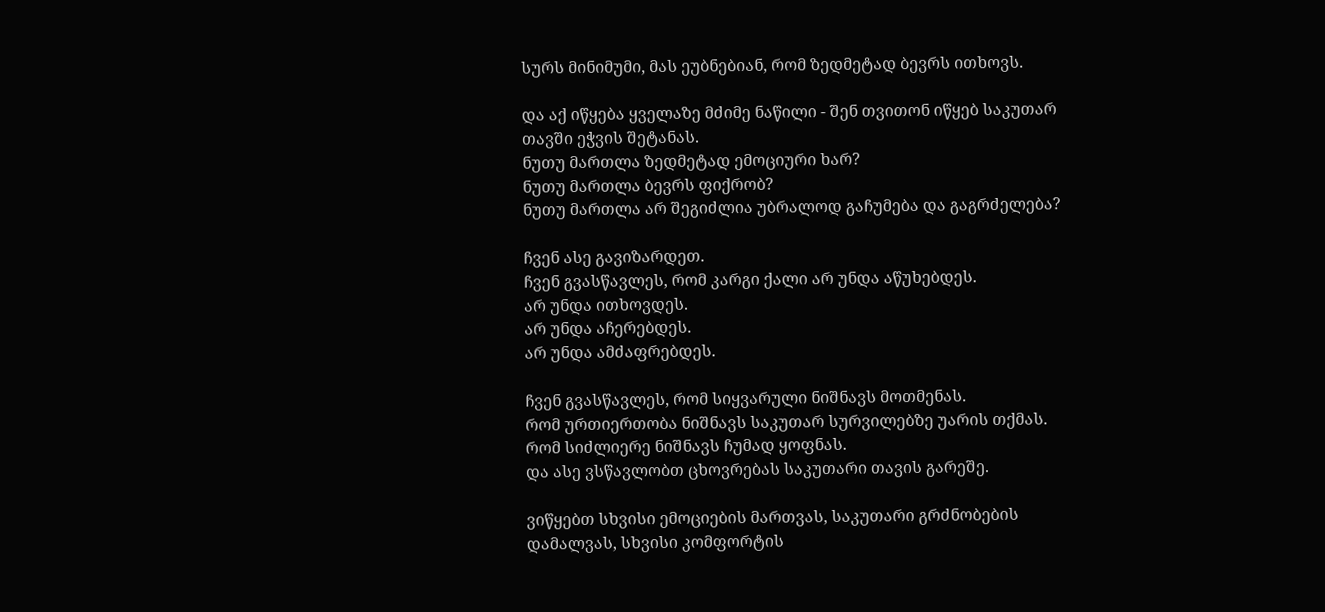სურს მინიმუმი, მას ეუბნებიან, რომ ზედმეტად ბევრს ითხოვს.

და აქ იწყება ყველაზე მძიმე ნაწილი - შენ თვითონ იწყებ საკუთარ თავში ეჭვის შეტანას.
ნუთუ მართლა ზედმეტად ემოციური ხარ?
ნუთუ მართლა ბევრს ფიქრობ?
ნუთუ მართლა არ შეგიძლია უბრალოდ გაჩუმება და გაგრძელება?

ჩვენ ასე გავიზარდეთ.
ჩვენ გვასწავლეს, რომ კარგი ქალი არ უნდა აწუხებდეს.
არ უნდა ითხოვდეს.
არ უნდა აჩერებდეს.
არ უნდა ამძაფრებდეს.

ჩვენ გვასწავლეს, რომ სიყვარული ნიშნავს მოთმენას.
რომ ურთიერთობა ნიშნავს საკუთარ სურვილებზე უარის თქმას.
რომ სიძლიერე ნიშნავს ჩუმად ყოფნას.
და ასე ვსწავლობთ ცხოვრებას საკუთარი თავის გარეშე.

ვიწყებთ სხვისი ემოციების მართვას, საკუთარი გრძნობების დამალვას, სხვისი კომფორტის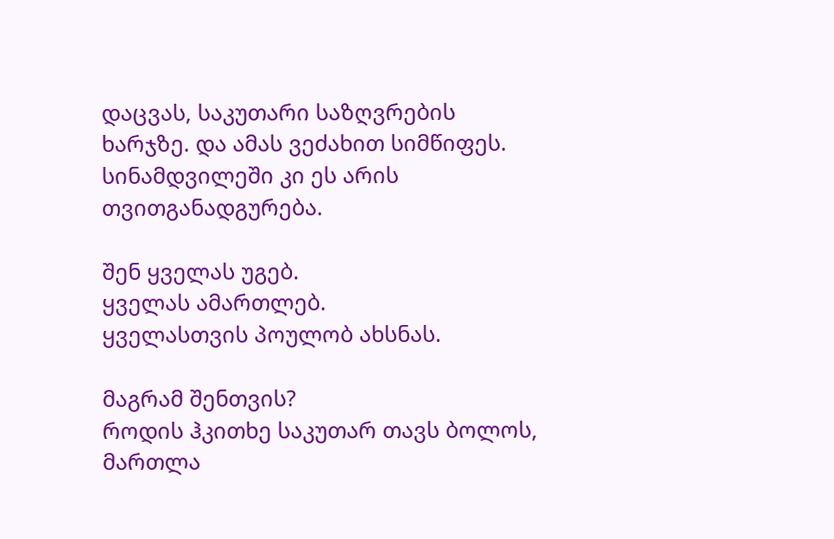დაცვას, საკუთარი საზღვრების ხარჯზე. და ამას ვეძახით სიმწიფეს. სინამდვილეში კი ეს არის თვითგანადგურება.

შენ ყველას უგებ.
ყველას ამართლებ.
ყველასთვის პოულობ ახსნას.

მაგრამ შენთვის?
როდის ჰკითხე საკუთარ თავს ბოლოს, მართლა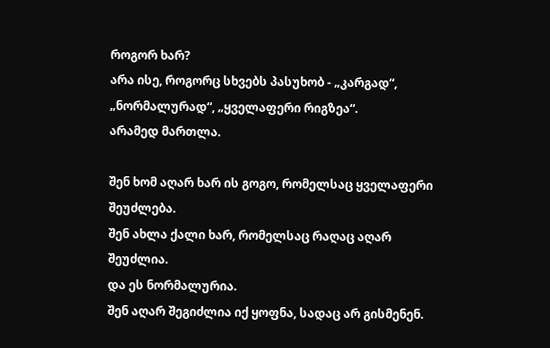როგორ ხარ?
არა ისე, როგორც სხვებს პასუხობ - „კარგად“, „ნორმალურად“, „ყველაფერი რიგზეა“.
არამედ მართლა.

შენ ხომ აღარ ხარ ის გოგო, რომელსაც ყველაფერი შეუძლება.
შენ ახლა ქალი ხარ, რომელსაც რაღაც აღარ შეუძლია.
და ეს ნორმალურია.
შენ აღარ შეგიძლია იქ ყოფნა, სადაც არ გისმენენ.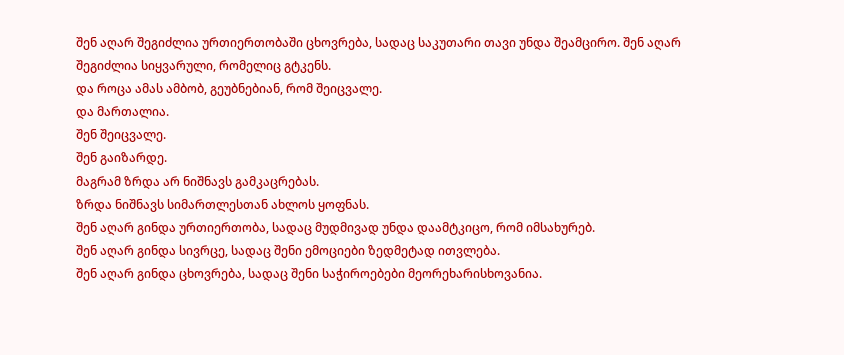შენ აღარ შეგიძლია ურთიერთობაში ცხოვრება, სადაც საკუთარი თავი უნდა შეამცირო. შენ აღარ შეგიძლია სიყვარული, რომელიც გტკენს.
და როცა ამას ამბობ, გეუბნებიან, რომ შეიცვალე.
და მართალია.
შენ შეიცვალე.
შენ გაიზარდე.
მაგრამ ზრდა არ ნიშნავს გამკაცრებას.
ზრდა ნიშნავს სიმართლესთან ახლოს ყოფნას.
შენ აღარ გინდა ურთიერთობა, სადაც მუდმივად უნდა დაამტკიცო, რომ იმსახურებ.
შენ აღარ გინდა სივრცე, სადაც შენი ემოციები ზედმეტად ითვლება.
შენ აღარ გინდა ცხოვრება, სადაც შენი საჭიროებები მეორეხარისხოვანია.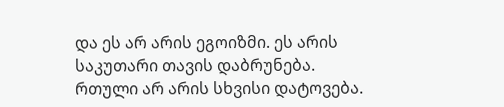და ეს არ არის ეგოიზმი. ეს არის საკუთარი თავის დაბრუნება.
რთული არ არის სხვისი დატოვება.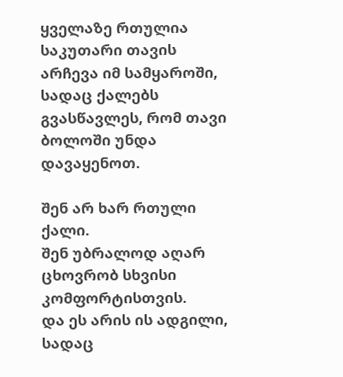ყველაზე რთულია საკუთარი თავის არჩევა იმ სამყაროში, სადაც ქალებს გვასწავლეს, რომ თავი ბოლოში უნდა დავაყენოთ.

შენ არ ხარ რთული ქალი.
შენ უბრალოდ აღარ ცხოვრობ სხვისი კომფორტისთვის.
და ეს არის ის ადგილი, სადაც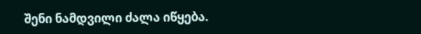შენი ნამდვილი ძალა იწყება.